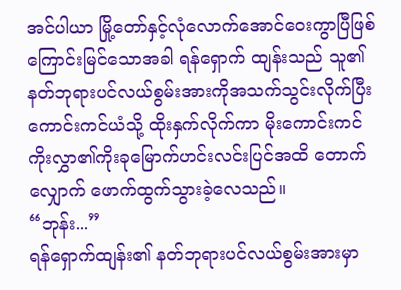အင်ပါယာ မြို့တော်နှင့်လုံလောက်အောင်ဝေးကွာပြီဖြစ်ကြောင်းမြင်သောအခါ ရန်ရှောက် ထျန်းသည် သူ၏နတ်ဘုရားပင်လယ်စွမ်းအားကိုအသက်သွင်းလိုက်ပြီး ကောင်းကင်ယံသို့ ထိုးနှက်လိုက်ကာ မိုးကောင်းကင်ကိုးလွှာ၏ကိုးခုမြောက်ဟင်းလင်းပြင်အထိ တောက်လျှောက် ဖောက်ထွက်သွားခဲ့လေသည်။
“ဘုန်း...”
ရန်ရှောက်ထျန်း၏ နတ်ဘုရားပင်လယ်စွမ်းအားမှာ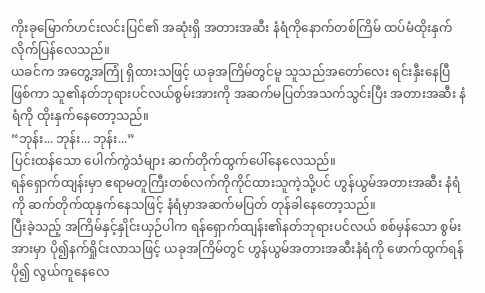ကိုးခုမြောက်ဟင်းလင်းပြင်၏ အဆုံးရှိ အတားအဆီး နံရံကိုနောက်တစ်ကြိမ် ထပ်မံထိုးနှက်လိုက်ပြန်လေသည်။
ယခင်က အတွေ့အကြုံ ရှိထားသဖြင့် ယခုအကြိမ်တွင်မူ သူသည်အတော်လေး ရင်းနှီးနေပြီ ဖြစ်ကာ သူ၏နတ်ဘုရားပင်လယ်စွမ်းအားကို အဆက်မပြတ်အသက်သွင်းပြီး အတားအဆီး နံရံကို ထိုးနှက်နေတော့သည်။
“ဘုန်း... ဘုန်း... ဘုန်း...”
ပြင်းထန်သော ပေါက်ကွဲသံများ ဆက်တိုက်ထွက်ပေါ်နေလေသည်။
ရန်ရှောက်ထျန်းမှာ ဧရာမတူကြီးတစ်လက်ကိုကိုင်ထားသူကဲ့သို့ပင် ဟွန်ယွမ်အတားအဆီး နံရံကို ဆက်တိုက်ထုနှက်နေသဖြင့် နံရံမှာအဆက်မပြတ် တုန်ခါနေတော့သည်။
ပြီးခဲ့သည့် အကြိမ်နှင့်နှိုင်းယှဉ်ပါက ရန်ရှောက်ထျန်း၏နတ်ဘုရားပင်လယ် စစ်မှန်သော စွမ်းအားမှာ ပို၍နက်ရှိုင်းလာသဖြင့် ယခုအကြိမ်တွင် ဟွန်ယွမ်အတားအဆီးနံရံကို ဖောက်ထွက်ရန် ပို၍ လွယ်ကူနေလေ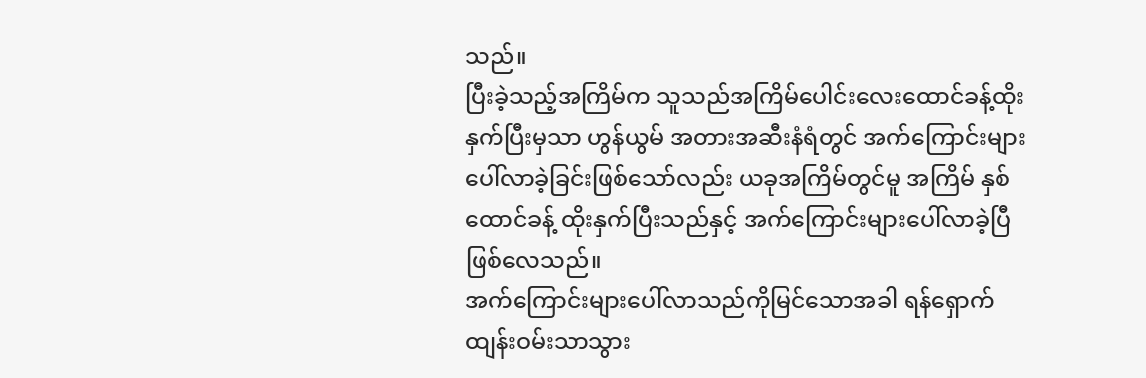သည်။
ပြီးခဲ့သည့်အကြိမ်က သူသည်အကြိမ်ပေါင်းလေးထောင်ခန့်ထိုးနှက်ပြီးမှသာ ဟွန်ယွမ် အတားအဆီးနံရံတွင် အက်ကြောင်းများပေါ်လာခဲ့ခြင်းဖြစ်သော်လည်း ယခုအကြိမ်တွင်မူ အကြိမ် နှစ်ထောင်ခန့် ထိုးနှက်ပြီးသည်နှင့် အက်ကြောင်းများပေါ်လာခဲ့ပြီ ဖြစ်လေသည်။
အက်ကြောင်းများပေါ်လာသည်ကိုမြင်သောအခါ ရန်ရှောက်ထျန်းဝမ်းသာသွား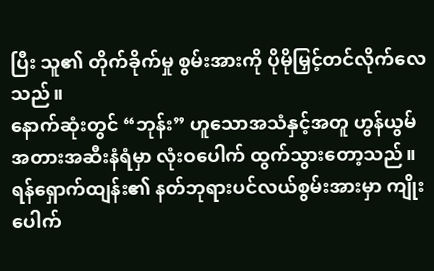ပြီး သူ၏ တိုက်ခိုက်မှု စွမ်းအားကို ပိုမိုမြှင့်တင်လိုက်လေသည်။
နောက်ဆုံးတွင် “ဘုန်း” ဟူသောအသံနှင့်အတူ ဟွန်ယွမ်အတားအဆီးနံရံမှာ လုံးဝပေါက် ထွက်သွားတော့သည်။
ရန်ရှောက်ထျန်း၏ နတ်ဘုရားပင်လယ်စွမ်းအားမှာ ကျိုးပေါက်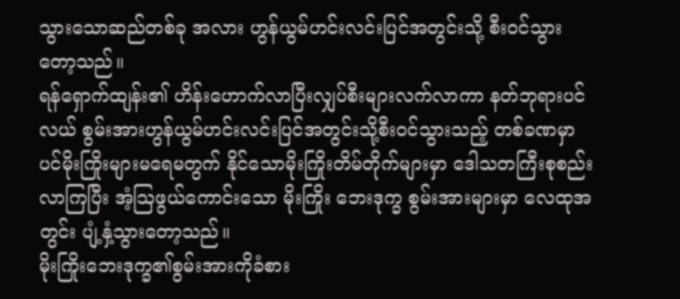သွားသောဆည်တစ်ခု အလား ဟွန်ယွမ်ဟင်းလင်းပြင်အတွင်းသို့ စီးဝင်သွားတော့သည်။
ရန်ရှောက်ထျန်း၏ ဟိန်းဟောက်လာပြီးလျှပ်စီးများလက်လာကာ နတ်ဘုရားပင်လယ် စွမ်းအားဟွန်ယွမ်ဟင်းလင်းပြင်အတွင်းသို့စီးဝင်သွားသည့် တစ်ခဏမှာပင်မိုးကြိုးများမရေမတွက် နိုင်သောမိုးကြိုးတိမ်တိုက်များမှာ ဒေါသတကြီးစုစည်းလာကြပြီး အံ့ဩဖွယ်ကောင်းသော မိုးကြိုး ဘေးဒုက္ခ စွမ်းအားများမှာ လေထုအတွင်း ပျံ့နှံ့သွားတော့သည်။
မိုးကြိုးဘေးဒုက္ခ၏စွမ်းအားကိုခံစား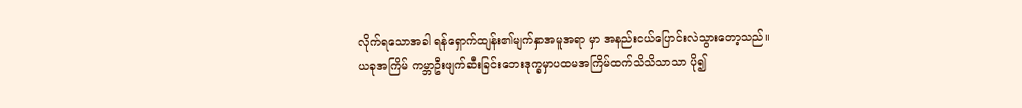လိုက်ရသောအခါ ရန်ရှောက်ထျန်း၏မျက်နှာအမူအရာ မှာ အနည်းငယ်ပြောင်းလဲသွားတော့သည်။
ယခုအကြိမ် ကမ္ဘာဦးဖျက်ဆီးခြင်းဘေးဒုက္ခမှာပထမအကြိမ်ထက်သိသိသာသာ ပို၍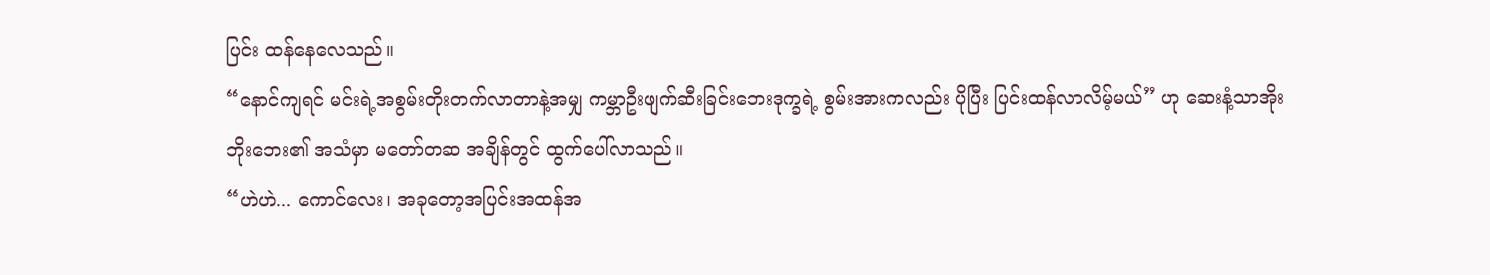ပြင်း ထန်နေလေသည်။
“နောင်ကျရင် မင်းရဲ့အစွမ်းတိုးတက်လာတာနဲ့အမျှ ကမ္ဘာဦးဖျက်ဆီးခြင်းဘေးဒုက္ခရဲ့ စွမ်းအားကလည်း ပိုပြီး ပြင်းထန်လာလိမ့်မယ်” ဟု ဆေးနံ့သာအိုးဘိုးဘေး၏ အသံမှာ မတော်တဆ အချိန်တွင် ထွက်ပေါ်လာသည်။
“ဟဲဟဲ... ကောင်လေး၊ အခုတော့အပြင်းအထန်အ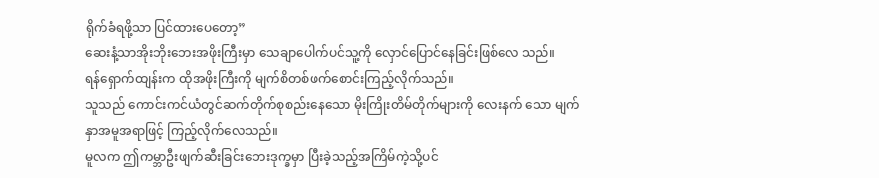ရိုက်ခံရဖို့သာ ပြင်ထားပေတော့”
ဆေးနံ့သာအိုးဘိုးဘေးအဖိုးကြီးမှာ သေချာပေါက်ပင်သူ့ကို လှောင်ပြောင်နေခြင်းဖြစ်လေ သည်။
ရန်ရှောက်ထျန်းက ထိုအဖိုးကြီးကို မျက်စိတစ်ဖက်စောင်းကြည့်လိုက်သည်။
သူသည် ကောင်းကင်ယံတွင်ဆက်တိုက်စုစည်းနေသော မိုးကြိုးတိမ်တိုက်များကို လေးနက် သော မျက်နှာအမူအရာဖြင့် ကြည့်လိုက်လေသည်။
မူလက ဤကမ္ဘာဦးဖျက်ဆီးခြင်းဘေးဒုက္ခမှာ ပြီးခဲ့သည့်အကြိမ်ကဲ့သို့ပင်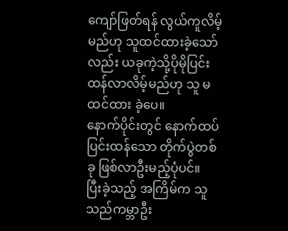ကျော်ဖြတ်ရန် လွယ်ကူလိမ့်မည်ဟု သူထင်ထားခဲ့သော်လည်း ယခုကဲ့သို့ပိုမိုပြင်းထန်လာလိမ့်မည်ဟု သူ မထင်ထား ခဲ့ပေ။
နောက်ပိုင်းတွင် နောက်ထပ် ပြင်းထန်သော တိုက်ပွဲတစ်ခု ဖြစ်လာဦးမည့်ပုံပင်။
ပြီးခဲ့သည့် အကြိမ်က သူသည်ကမ္ဘာဦး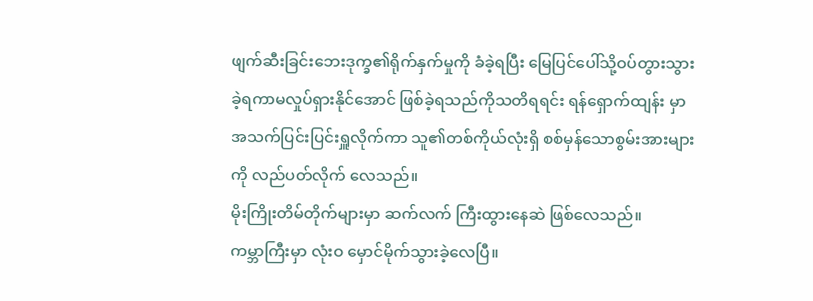ဖျက်ဆီးခြင်းဘေးဒုက္ခ၏ရိုက်နှက်မှုကို ခံခဲ့ရပြီး မြေပြင်ပေါ်သို့ဝပ်တွားသွားခဲ့ရကာမလှုပ်ရှားနိုင်အောင် ဖြစ်ခဲ့ရသည်ကိုသတိရရင်း ရန်ရှောက်ထျန်း မှာ အသက်ပြင်းပြင်းရှူလိုက်ကာ သူ၏တစ်ကိုယ်လုံးရှိ စစ်မှန်သောစွမ်းအားများကို လည်ပတ်လိုက် လေသည်။
မိုးကြိုးတိမ်တိုက်များမှာ ဆက်လက် ကြီးထွားနေဆဲ ဖြစ်လေသည်။
ကမ္ဘာကြီးမှာ လုံးဝ မှောင်မိုက်သွားခဲ့လေပြီ။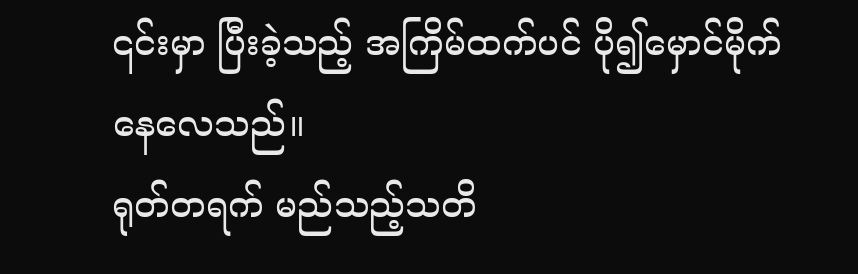၎င်းမှာ ပြီးခဲ့သည့် အကြိမ်ထက်ပင် ပို၍မှောင်မိုက်နေလေသည်။
ရုတ်တရက် မည်သည့်သတိ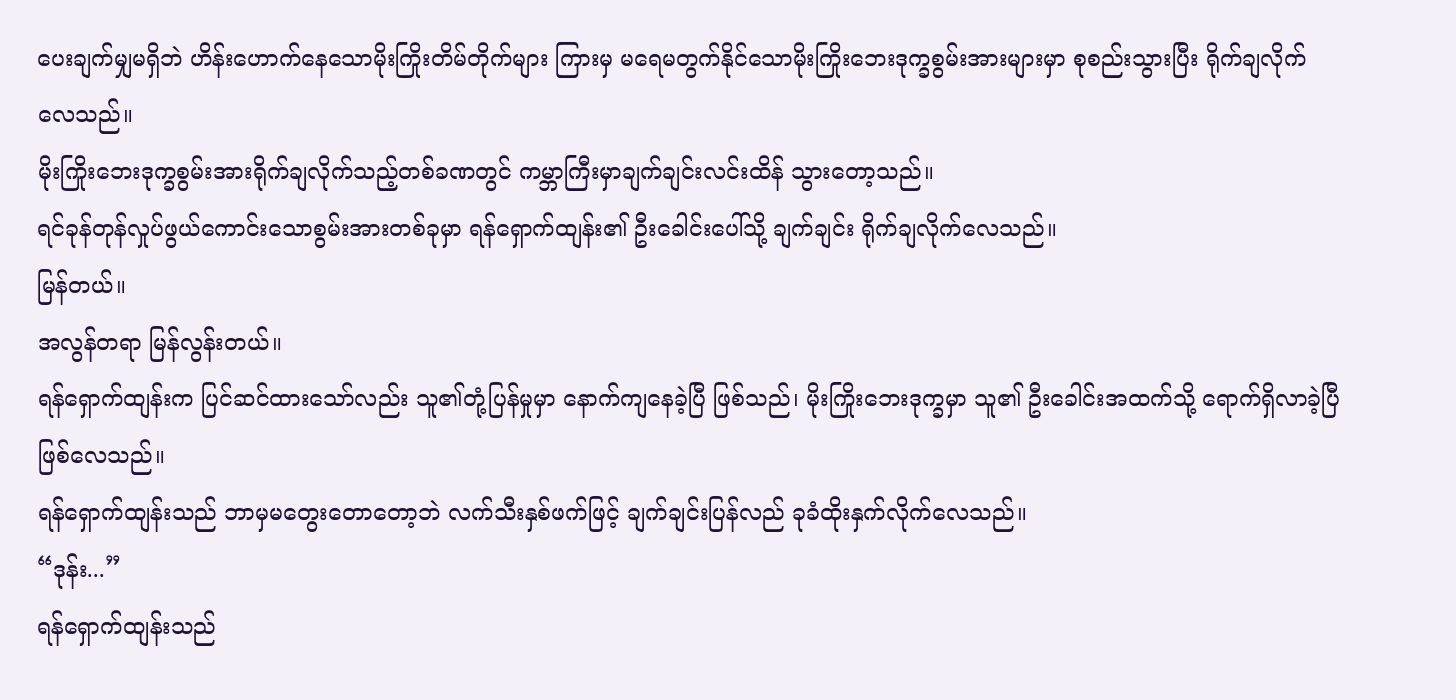ပေးချက်မျှမရှိဘဲ ဟိန်းဟောက်နေသောမိုးကြိုးတိမ်တိုက်များ ကြားမှ မရေမတွက်နိုင်သောမိုးကြိုးဘေးဒုက္ခစွမ်းအားများမှာ စုစည်းသွားပြီး ရိုက်ချလိုက်လေသည်။
မိုးကြိုးဘေးဒုက္ခစွမ်းအားရိုက်ချလိုက်သည့်တစ်ခဏတွင် ကမ္ဘာကြီးမှာချက်ချင်းလင်းထိန် သွားတော့သည်။
ရင်ခုန်တုန်လှုပ်ဖွယ်ကောင်းသောစွမ်းအားတစ်ခုမှာ ရန်ရှောက်ထျန်း၏ ဦးခေါင်းပေါ်သို့ ချက်ချင်း ရိုက်ချလိုက်လေသည်။
မြန်တယ်။
အလွန်တရာ မြန်လွန်းတယ်။
ရန်ရှောက်ထျန်းက ပြင်ဆင်ထားသော်လည်း သူ၏တုံ့ပြန်မှုမှာ နောက်ကျနေခဲ့ပြီ ဖြစ်သည်၊ မိုးကြိုးဘေးဒုက္ခမှာ သူ၏ ဦးခေါင်းအထက်သို့ ရောက်ရှိလာခဲ့ပြီ ဖြစ်လေသည်။
ရန်ရှောက်ထျန်းသည် ဘာမှမတွေးတောတော့ဘဲ လက်သီးနှစ်ဖက်ဖြင့် ချက်ချင်းပြန်လည် ခုခံထိုးနှက်လိုက်လေသည်။
“ဒုန်း...”
ရန်ရှောက်ထျန်းသည်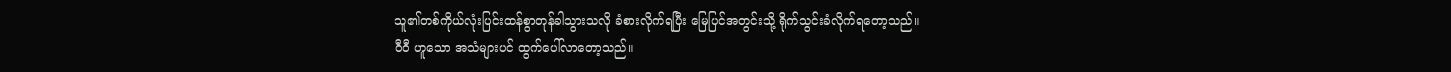သူ၏တစ်ကိုယ်လုံးပြင်းထန်စွာတုန်ခါသွားသလို ခံစားလိုက်ရပြီး မြေပြင်အတွင်းသို့ ရိုက်သွင်းခံလိုက်ရတော့သည်။
ဝီဝီ ဟူသော အသံများပင် ထွက်ပေါ်လာတော့သည်။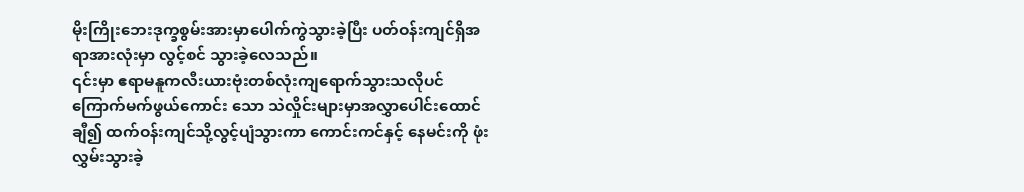မိုးကြိုးဘေးဒုက္ခစွမ်းအားမှာပေါက်ကွဲသွားခဲ့ပြီး ပတ်ဝန်းကျင်ရှိအရာအားလုံးမှာ လွင့်စင် သွားခဲ့လေသည်။
၎င်းမှာ ဧရာမနူကလီးယားဗုံးတစ်လုံးကျရောက်သွားသလိုပင် ကြောက်မက်ဖွယ်ကောင်း သော သဲလှိုင်းများမှာအလွှာပေါင်းထောင်ချီ၍ ထက်ဝန်းကျင်သို့လွင့်ပျံသွားကာ ကောင်းကင်နှင့် နေမင်းကို ဖုံးလွှမ်းသွားခဲ့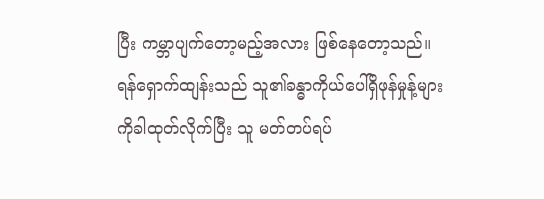ပြီး ကမ္ဘာပျက်တော့မည့်အလား ဖြစ်နေတော့သည်။
ရန်ရှောက်ထျန်းသည် သူ၏ခန္ဓာကိုယ်ပေါ်ရှိဖုန်မှုန့်များကိုခါထုတ်လိုက်ပြီး သူ မတ်တပ်ရပ်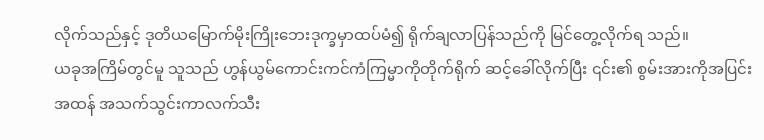လိုက်သည်နှင့် ဒုတိယမြောက်မိုးကြိုးဘေးဒုက္ခမှာထပ်မံ၍ ရိုက်ချလာပြန်သည်ကို မြင်တွေ့လိုက်ရ သည်။
ယခုအကြိမ်တွင်မူ သူသည် ဟွန်ယွမ်ကောင်းကင်ကံကြမ္မာကိုတိုက်ရိုက် ဆင့်ခေါ်လိုက်ပြီး ၎င်း၏ စွမ်းအားကိုအပြင်းအထန် အသက်သွင်းကာလက်သီး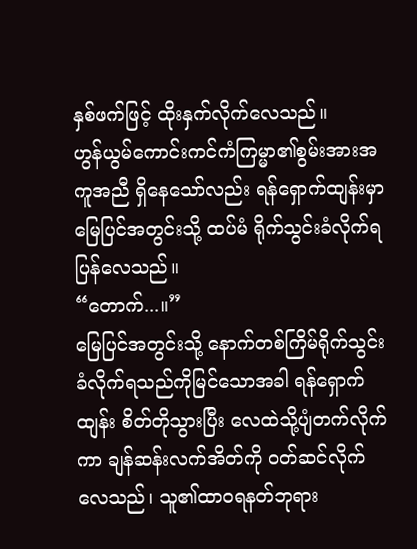နှစ်ဖက်ဖြင့် ထိုးနှက်လိုက်လေသည်။
ဟွန်ယွမ်ကောင်းကင်ကံကြမ္မာ၏စွမ်းအားအကူအညီ ရှိနေသော်လည်း ရန်ရှောက်ထျန်းမှာ မြေပြင်အတွင်းသို့ ထပ်မံ ရိုက်သွင်းခံလိုက်ရပြန်လေသည်။
“တောက်...။”
မြေပြင်အတွင်းသို့ နောက်တစ်ကြိမ်ရိုက်သွင်းခံလိုက်ရသည်ကိုမြင်သောအခါ ရန်ရှောက် ထျန်း စိတ်တိုသွားပြီး လေထဲသို့ပျံတက်လိုက်ကာ ချန်ဆန်းလက်အိတ်ကို ဝတ်ဆင်လိုက်လေသည်၊ သူ၏ထာဝရနတ်ဘုရား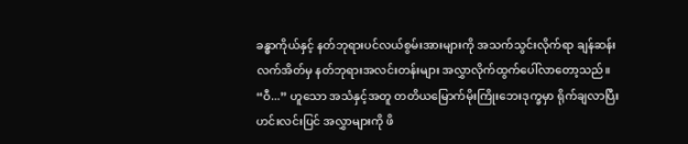ခန္ဓာကိုယ်နှင့် နတ်ဘုရားပင်လယ်စွမ်းအားများကို အသက်သွင်းလိုက်ရာ ချန်ဆန်းလက်အိတ်မှ နတ်ဘုရားအလင်းတန်းများ အလွှာလိုက်ထွက်ပေါ်လာတော့သည်။
“ဝီ...” ဟူသော အသံနှင့်အတူ တတိယမြောက်မိုးကြိုးဘေးဒုက္ခမှာ ရိုက်ချလာပြီး ဟင်းလင်းပြင် အလွှာများကို ဖိ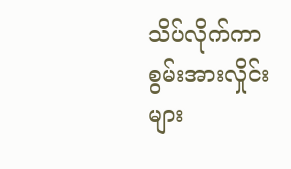သိပ်လိုက်ကာ စွမ်းအားလှိုင်းများ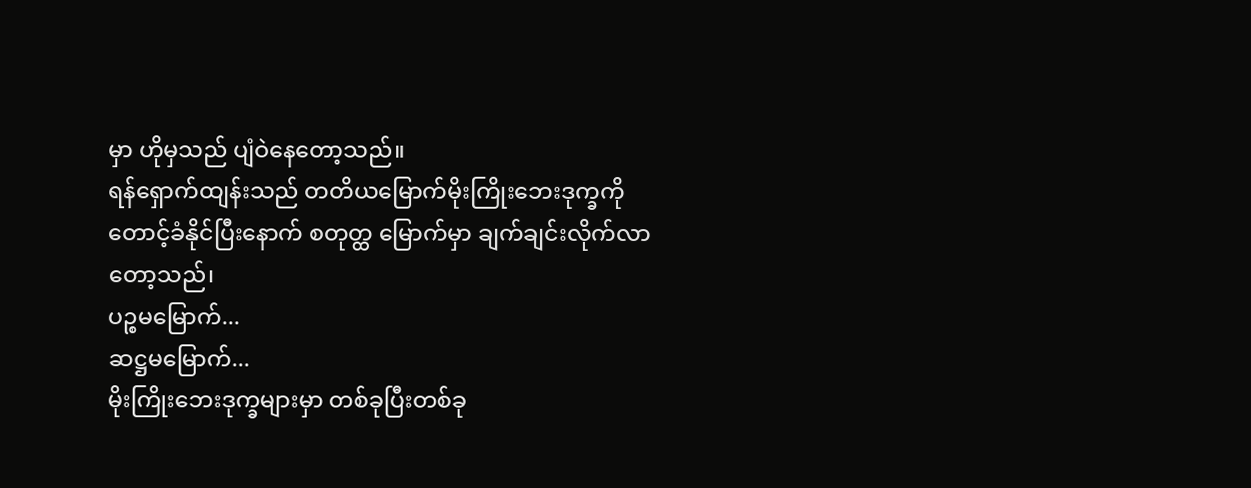မှာ ဟိုမှသည် ပျံဝဲနေတော့သည်။
ရန်ရှောက်ထျန်းသည် တတိယမြောက်မိုးကြိုးဘေးဒုက္ခကိုတောင့်ခံနိုင်ပြီးနောက် စတုတ္ထ မြောက်မှာ ချက်ချင်းလိုက်လာတော့သည်၊
ပဉ္စမမြောက်...
ဆဋ္ဌမမြောက်...
မိုးကြိုးဘေးဒုက္ခများမှာ တစ်ခုပြီးတစ်ခု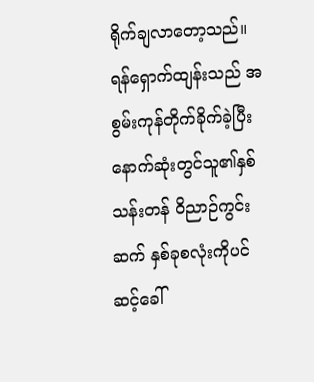ရိုက်ချလာတော့သည်။
ရန်ရှောက်ထျန်းသည် အစွမ်းကုန်တိုက်ခိုက်ခဲ့ပြီး နောက်ဆုံးတွင်သူ၏နှစ်သန်းတန် ဝိညာဉ်ကွင်းဆက် နှစ်ခုစလုံးကိုပင်ဆင့်ခေါ်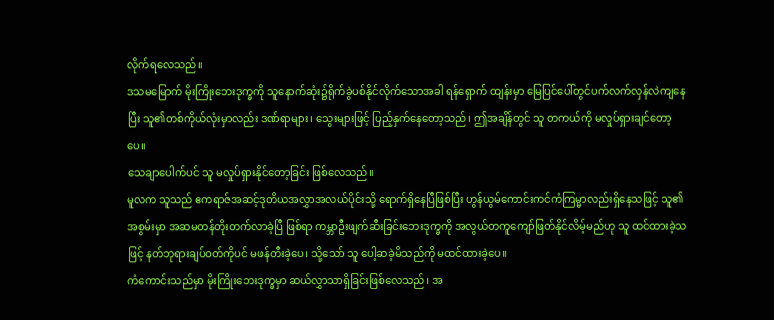လိုက်ရလေသည်။
ဒသမမြောက် မိုးကြိုးဘေးဒုက္ခကို သူနောက်ဆုံး၌ရိုက်ခွဲပစ်နိုင်လိုက်သောအခါ ရန်ရှောက် ထျန်းမှာ မြေပြင်ပေါ်တွင်ပက်လက်လှန်လဲကျနေပြီး သူ၏တစ်ကိုယ်လုံးမှာလည်း ဒဏ်ရာများ၊ သွေးများဖြင့် ပြည့်နှက်နေတော့သည်၊ ဤအချိန်တွင် သူ တကယ်ကို မလှုပ်ရှားချင်တော့ပေ။
သေချာပေါက်ပင် သူ မလှုပ်ရှားနိုင်တော့ခြင်း ဖြစ်လေသည်။
မူလက သူသည် ဧကရာဇ်အဆင့်ဒုတိယအလွှာအလယ်ပိုင်းသို့ ရောက်ရှိနေပြီဖြစ်ပြီး ဟွန်ယွမ်ကောင်းကင်ကံကြမ္မာလည်းရှိနေသဖြင့် သူ၏အစွမ်းမှာ အဆမတန်တိုးတက်လာခဲ့ပြီ ဖြစ်ရာ ကမ္ဘာဦးဖျက်ဆီးခြင်းဘေးဒုက္ခကို အလွယ်တကူကျော်ဖြတ်နိုင်လိမ့်မည်ဟု သူ ထင်ထားခဲ့သဖြင့် နတ်ဘုရားချပ်ဝတ်ကိုပင် မဖန်တီးခဲ့ပေ၊ သို့သော် သူ ပေါ့ဆခဲ့မိသည်ကို မထင်ထားခဲ့ပေ။
ကံကောင်းသည်မှာ မိုးကြိုးဘေးဒုက္ခမှာ ဆယ်လွှာသာရှိခြင်းဖြစ်လေသည်၊ အ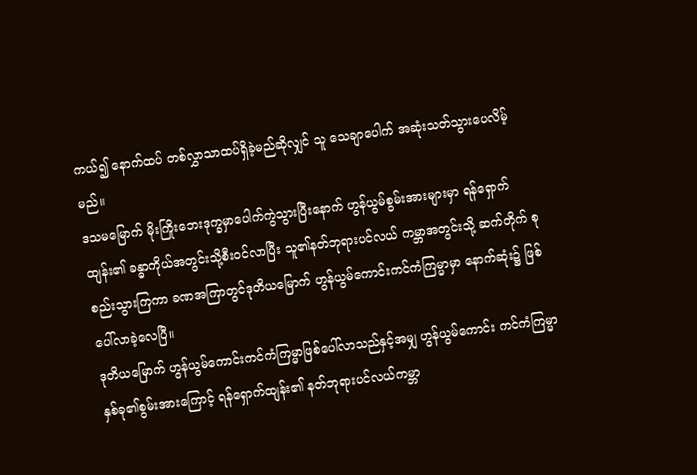ကယ်၍ နောက်ထပ် တစ်လွှာသာထပ်ရှိခဲ့မည်ဆိုလျှင် သူ သေချာပေါက် အဆုံးသတ်သွားပေလိမ့်မည်။
ဒသမမြောက် မိုးကြိုးဘေးဒုက္ခမှာပေါက်ကွဲသွားပြီးနောက် ဟွန်ယွမ်စွမ်းအားများမှာ ရန်ရှောက်ထျန်း၏ ခန္ဓာကိုယ်အတွင်းသို့စီးဝင်လာပြီး သူ၏နတ်ဘုရားပင်လယ် ကမ္ဘာအတွင်းသို့ ဆက်တိုက် စုစည်းသွားကြကာ ခဏအကြာတွင်ဒုတိယမြောက် ဟွန်ယွမ်ကောင်းကင်ကံကြမ္မာမှာ နောက်ဆုံး၌ ဖြစ်ပေါ်လာခဲ့လေပြီ။
ဒုတိယမြောက် ဟွန်ယွမ်ကောင်းကင်ကံကြမ္မာဖြစ်ပေါ်လာသည်နှင့်အမျှ ဟွန်ယွမ်ကောင်း ကင်ကံကြမ္မာနှစ်ခု၏စွမ်းအားကြောင့် ရန်ရှောက်ထျန်း၏ နတ်ဘုရားပင်လယ်ကမ္ဘာ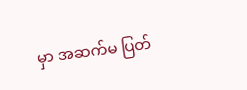မှာ အဆက်မ ပြတ်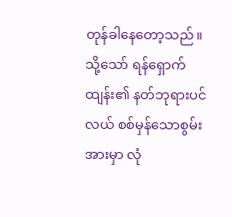တုန်ခါနေတော့သည်။
သို့သော် ရန်ရှောက်ထျန်း၏ နတ်ဘုရားပင်လယ် စစ်မှန်သောစွမ်းအားမှာ လုံ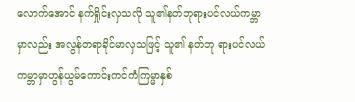လောက်အောင် နက်ရှိုင်းလှသလို သူ၏နတ်ဘုရားပင်လယ်ကမ္ဘာမှာလည်း အလွန်တရာခိုင်မာလှသဖြင့် သူ၏ နတ်ဘု ရားပင်လယ်ကမ္ဘာမှာဟွန်ယွမ်ကောင်းကင်ကံကြမ္မာနှစ်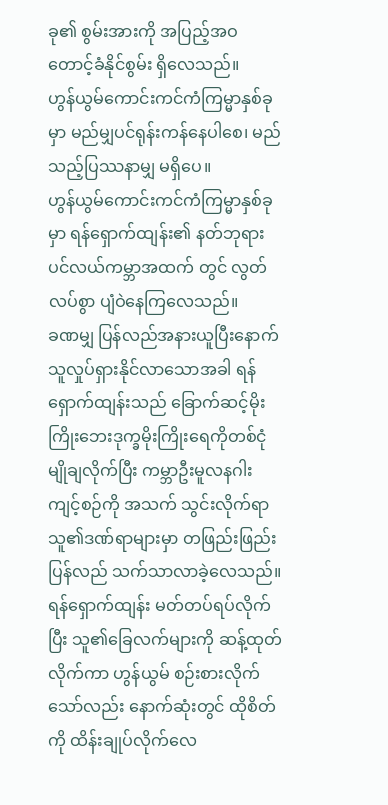ခု၏ စွမ်းအားကို အပြည့်အဝ တောင့်ခံနိုင်စွမ်း ရှိလေသည်။
ဟွန်ယွမ်ကောင်းကင်ကံကြမ္မာနှစ်ခုမှာ မည်မျှပင်ရုန်းကန်နေပါစေ၊ မည်သည့်ပြဿနာမျှ မရှိပေ။
ဟွန်ယွမ်ကောင်းကင်ကံကြမ္မာနှစ်ခုမှာ ရန်ရှောက်ထျန်း၏ နတ်ဘုရားပင်လယ်ကမ္ဘာအထက် တွင် လွတ်လပ်စွာ ပျံဝဲနေကြလေသည်။
ခဏမျှ ပြန်လည်အနားယူပြီးနောက် သူလှုပ်ရှားနိုင်လာသောအခါ ရန်ရှောက်ထျန်းသည် ခြောက်ဆင့်မိုးကြိုးဘေးဒုက္ခမိုးကြိုးရေကိုတစ်ငုံမျိုချလိုက်ပြီး ကမ္ဘာဦးမူလနဂါးကျင့်စဉ်ကို အသက် သွင်းလိုက်ရာ သူ၏ဒဏ်ရာများမှာ တဖြည်းဖြည်းပြန်လည် သက်သာလာခဲ့လေသည်။
ရန်ရှောက်ထျန်း မတ်တပ်ရပ်လိုက်ပြီး သူ၏ခြေလက်များကို ဆန့်ထုတ်လိုက်ကာ ဟွန်ယွမ် စဉ်းစားလိုက်သော်လည်း နောက်ဆုံးတွင် ထိုစိတ်ကို ထိန်းချုပ်လိုက်လေ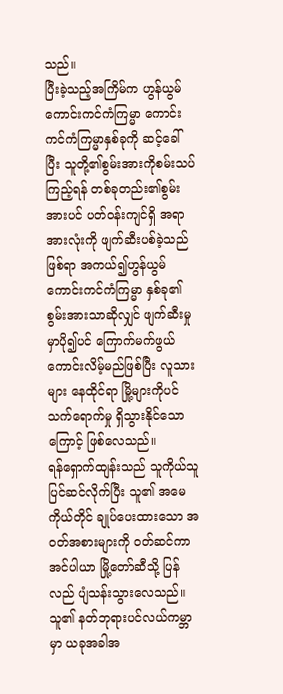သည်။
ပြီးခဲ့သည့်အကြိမ်က ဟွန်ယွမ်ကောင်းကင်ကံကြမ္မာ ကောင်းကင်ကံကြမ္မာနှစ်ခုကို ဆင့်ခေါ်ပြီး သူတို့၏စွမ်းအားကိုစမ်းသပ်ကြည့်ရန် တစ်ခုတည်း၏စွမ်းအားပင် ပတ်ဝန်းကျင်ရှိ အရာအားလုံးကို ဖျက်ဆီးပစ်ခဲ့သည်ဖြစ်ရာ အကယ်၍ဟွန်ယွမ်ကောင်းကင်ကံကြမ္မာ နှစ်ခု၏ စွမ်းအားသာဆိုလျှင် ဖျက်ဆီးမှုမှာပို၍ပင် ကြောက်မက်ဖွယ်ကောင်းလိမ့်မည်ဖြစ်ပြီး လူသားများ နေထိုင်ရာ မြို့များကိုပင် သက်ရောက်မှု ရှိသွားနိုင်သောကြောင့် ဖြစ်လေသည်။
ရန်ရှောက်ထျန်းသည် သူကိုယ်သူပြင်ဆင်လိုက်ပြီး သူ၏ အမေကိုယ်တိုင် ချုပ်ပေးထားသော အဝတ်အစားများကို ဝတ်ဆင်ကာ အင်ပါယာ မြို့တော်ဆီသို့ ပြန်လည် ပျံသန်းသွားလေသည်။
သူ၏ နတ်ဘုရားပင်လယ်ကမ္ဘာမှာ ယခုအခါအ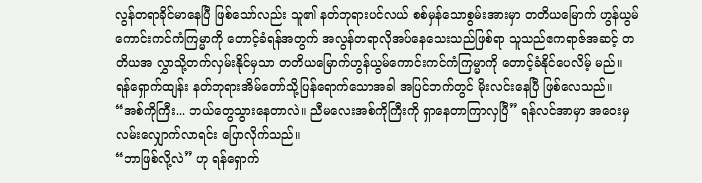လွန်တရာခိုင်မာနေပြီ ဖြစ်သော်လည်း သူ၏ နတ်ဘုရားပင်လယ် စစ်မှန်သောစွမ်းအားမှာ တတိယမြောက် ဟွန်ယွမ်ကောင်းကင်ကံကြမ္မာကို တောင့်ခံရန်အတွက် အလွန်တရာလိုအပ်နေသေးသည်ဖြစ်ရာ သူသည်ဧကရာဇ်အဆင့် တတိယအ လွှာသို့တက်လှမ်းနိုင်မှသာ တတိယမြောက်ဟွန်ယွမ်ကောင်းကင်ကံကြမ္မာကို တောင့်ခံနိုင်ပေလိမ့် မည်။
ရန်ရှောက်ထျန်း နတ်ဘုရားအိမ်တော်သို့ပြန်ရောက်သောအခါ အပြင်ဘက်တွင် မိုးလင်းနေပြီ ဖြစ်လေသည်။
“အစ်ကိုကြီး... ဘယ်တွေသွားနေတာလဲ။ ညီမလေးအစ်ကိုကြီးကို ရှာနေတာကြာလှပြီ” ရန်လင်အာမှာ အဝေးမှ လမ်းလျှောက်လာရင်း ပြောလိုက်သည်။
“ဘာဖြစ်လို့လဲ” ဟု ရန်ရှောက်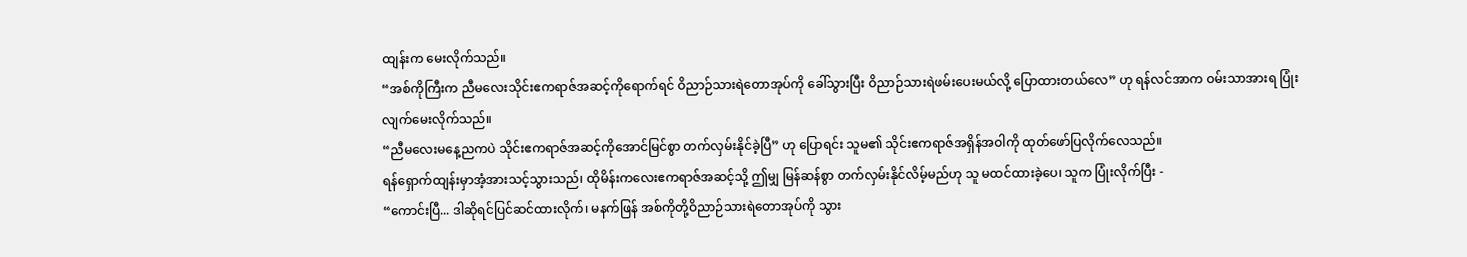ထျန်းက မေးလိုက်သည်။
“အစ်ကိုကြီးက ညီမလေးသိုင်းဧကရာဇ်အဆင့်ကိုရောက်ရင် ဝိညာဉ်သားရဲတောအုပ်ကို ခေါ်သွားပြီး ဝိညာဉ်သားရဲဖမ်းပေးမယ်လို့ ပြောထားတယ်လေ” ဟု ရန်လင်အာက ဝမ်းသာအားရ ပြုံးလျက်မေးလိုက်သည်။
“ညီမလေးမနေ့ညကပဲ သိုင်းဧကရာဇ်အဆင့်ကိုအောင်မြင်စွာ တက်လှမ်းနိုင်ခဲ့ပြီ” ဟု ပြောရင်း သူမ၏ သိုင်းဧကရာဇ်အရှိန်အဝါကို ထုတ်ဖော်ပြလိုက်လေသည်။
ရန်ရှောက်ထျန်းမှာအံ့အားသင့်သွားသည်၊ ထိုမိန်းကလေးဧကရာဇ်အဆင့်သို့ ဤမျှ မြန်ဆန်စွာ တက်လှမ်းနိုင်လိမ့်မည်ဟု သူ မထင်ထားခဲ့ပေ၊ သူက ပြုံးလိုက်ပြီး -
“ကောင်းပြီ... ဒါဆိုရင်ပြင်ဆင်ထားလိုက်၊ မနက်ဖြန် အစ်ကိုတို့ဝိညာဉ်သားရဲတောအုပ်ကို သွား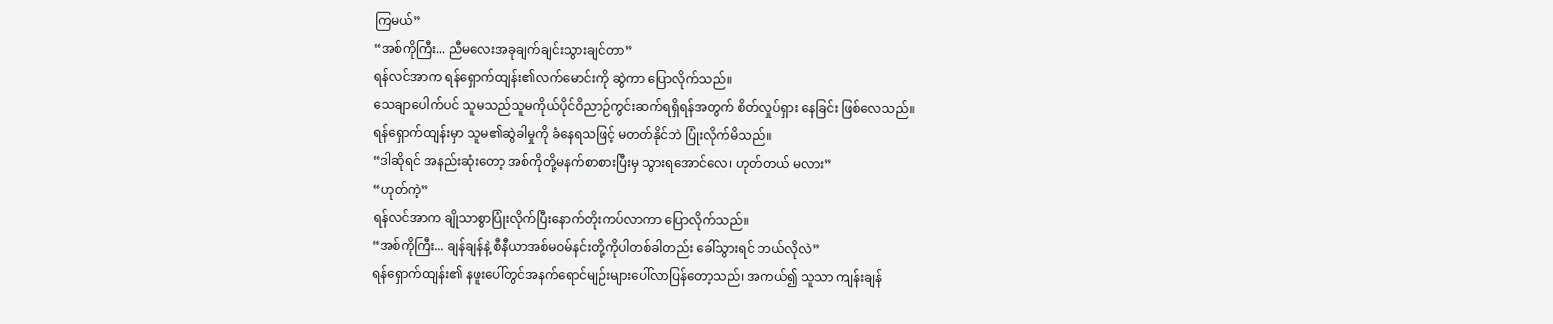ကြမယ်”
“အစ်ကိုကြီး... ညီမလေးအခုချက်ချင်းသွားချင်တာ”
ရန်လင်အာက ရန်ရှောက်ထျန်း၏လက်မောင်းကို ဆွဲကာ ပြောလိုက်သည်။
သေချာပေါက်ပင် သူမသည်သူမကိုယ်ပိုင်ဝိညာဉ်ကွင်းဆက်ရရှိရန်အတွက် စိတ်လှုပ်ရှား နေခြင်း ဖြစ်လေသည်။
ရန်ရှောက်ထျန်းမှာ သူမ၏ဆွဲခါမှုကို ခံနေရသဖြင့် မတတ်နိုင်ဘဲ ပြုံးလိုက်မိသည်။
“ဒါဆိုရင် အနည်းဆုံးတော့ အစ်ကိုတို့မနက်စာစားပြီးမှ သွားရအောင်လေ၊ ဟုတ်တယ် မလား”
“ဟုတ်ကဲ့”
ရန်လင်အာက ချိုသာစွာပြုံးလိုက်ပြီးနောက်တိုးကပ်လာကာ ပြောလိုက်သည်။
“အစ်ကိုကြီး... ချန်ချန်နဲ့ စီနီယာအစ်မဝမ်နင်းတို့ကိုပါတစ်ခါတည်း ခေါ်သွားရင် ဘယ်လိုလဲ”
ရန်ရှောက်ထျန်း၏ နဖူးပေါ်တွင်အနက်ရောင်မျဉ်းများပေါ်လာပြန်တော့သည်၊ အကယ်၍ သူသာ ကျန်းချန်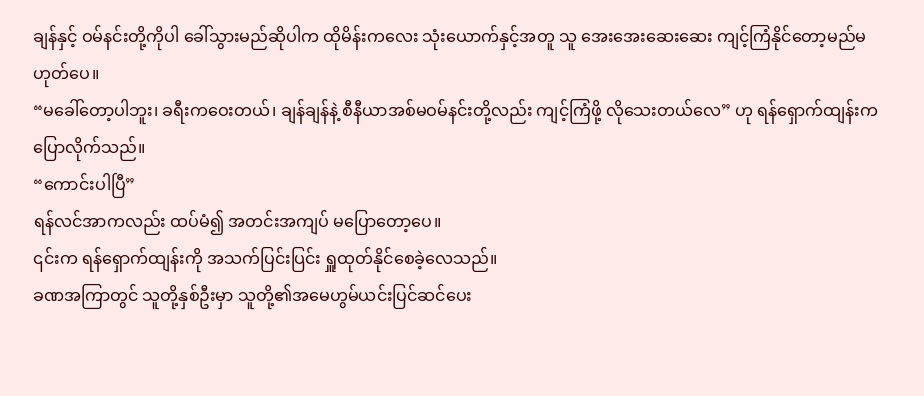ချန်နှင့် ဝမ်နင်းတို့ကိုပါ ခေါ်သွားမည်ဆိုပါက ထိုမိန်းကလေး သုံးယောက်နှင့်အတူ သူ အေးအေးဆေးဆေး ကျင့်ကြံနိုင်တော့မည်မဟုတ်ပေ။
“မခေါ်တော့ပါဘူး၊ ခရီးကဝေးတယ်၊ ချန်ချန်နဲ့ စီနီယာအစ်မဝမ်နင်းတို့လည်း ကျင့်ကြံဖို့ လိုသေးတယ်လေ” ဟု ရန်ရှောက်ထျန်းက ပြောလိုက်သည်။
“ကောင်းပါပြီ”
ရန်လင်အာကလည်း ထပ်မံ၍ အတင်းအကျပ် မပြောတော့ပေ။
၎င်းက ရန်ရှောက်ထျန်းကို အသက်ပြင်းပြင်း ရှူထုတ်နိုင်စေခဲ့လေသည်။
ခဏအကြာတွင် သူတို့နှစ်ဦးမှာ သူတို့၏အမေဟွမ်ယင်းပြင်ဆင်ပေး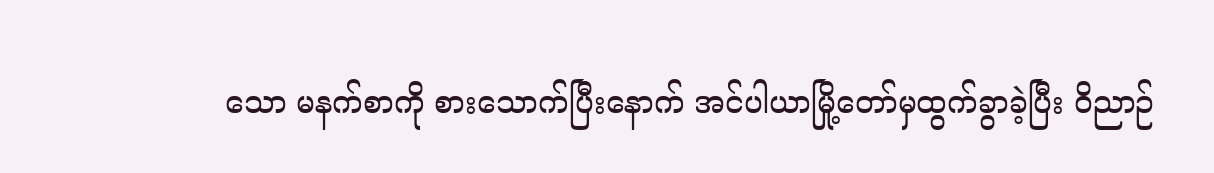သော မနက်စာကို စားသောက်ပြီးနောက် အင်ပါယာမြို့တော်မှထွက်ခွာခဲ့ပြီး ဝိညာဉ်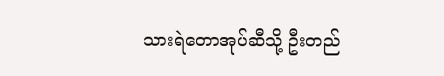သားရဲတောအုပ်ဆီသို့ ဦးတည်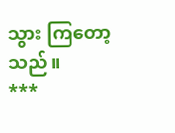သွား ကြတော့သည်။
***